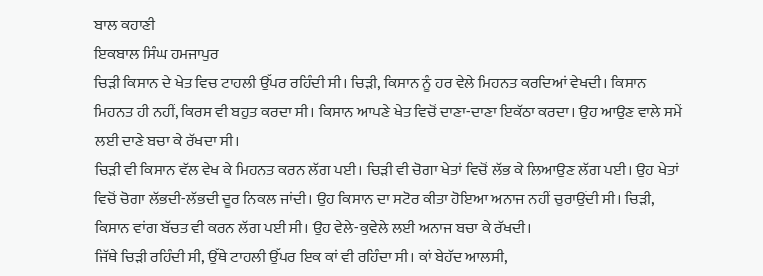ਬਾਲ ਕਹਾਣੀ
ਇਕਬਾਲ ਸਿੰਘ ਹਮਜਾਪੁਰ
ਚਿੜੀ ਕਿਸਾਨ ਦੇ ਖੇਤ ਵਿਚ ਟਾਹਲੀ ਉੱਪਰ ਰਹਿੰਦੀ ਸੀ। ਚਿੜੀ, ਕਿਸਾਨ ਨੂੰ ਹਰ ਵੇਲੇ ਮਿਹਨਤ ਕਰਦਿਆਂ ਵੇਖਦੀ। ਕਿਸਾਨ ਮਿਹਨਤ ਹੀ ਨਹੀਂ, ਕਿਰਸ ਵੀ ਬਹੁਤ ਕਰਦਾ ਸੀ। ਕਿਸਾਨ ਆਪਣੇ ਖੇਤ ਵਿਚੋਂ ਦਾਣਾ-ਦਾਣਾ ਇਕੱਠਾ ਕਰਦਾ। ਉਹ ਆਉਣ ਵਾਲੇ ਸਮੇਂ ਲਈ ਦਾਣੇ ਬਚਾ ਕੇ ਰੱਖਦਾ ਸੀ।
ਚਿੜੀ ਵੀ ਕਿਸਾਨ ਵੱਲ ਵੇਖ ਕੇ ਮਿਹਨਤ ਕਰਨ ਲੱਗ ਪਈ। ਚਿੜੀ ਵੀ ਚੋਗਾ ਖੇਤਾਂ ਵਿਚੋਂ ਲੱਭ ਕੇ ਲਿਆਉਣ ਲੱਗ ਪਈ। ਉਹ ਖੇਤਾਂ ਵਿਚੋਂ ਚੋਗਾ ਲੱਭਦੀ-ਲੱਭਦੀ ਦੂਰ ਨਿਕਲ ਜਾਂਦੀ। ਉਹ ਕਿਸਾਨ ਦਾ ਸਟੋਰ ਕੀਤਾ ਹੋਇਆ ਅਨਾਜ ਨਹੀਂ ਚੁਰਾਉਂਦੀ ਸੀ। ਚਿੜੀ, ਕਿਸਾਨ ਵਾਂਗ ਬੱਚਤ ਵੀ ਕਰਨ ਲੱਗ ਪਈ ਸੀ। ਉਹ ਵੇਲੇ-ਕੁਵੇਲੇ ਲਈ ਅਨਾਜ ਬਚਾ ਕੇ ਰੱਖਦੀ।
ਜਿੱਥੇ ਚਿੜੀ ਰਹਿੰਦੀ ਸੀ, ਉੱਥੇ ਟਾਹਲੀ ਉੱਪਰ ਇਕ ਕਾਂ ਵੀ ਰਹਿੰਦਾ ਸੀ। ਕਾਂ ਬੇਹੱਦ ਆਲਸੀ,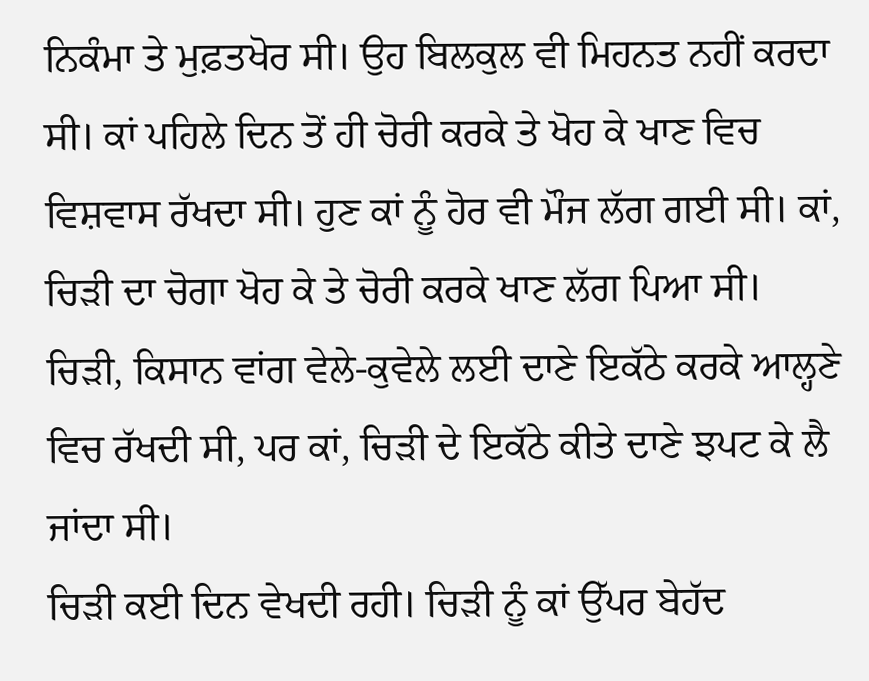ਨਿਕੰਮਾ ਤੇ ਮੁਫ਼ਤਖੋਰ ਸੀ। ਉਹ ਬਿਲਕੁਲ ਵੀ ਮਿਹਨਤ ਨਹੀਂ ਕਰਦਾ ਸੀ। ਕਾਂ ਪਹਿਲੇ ਦਿਨ ਤੋਂ ਹੀ ਚੋਰੀ ਕਰਕੇ ਤੇ ਖੋਹ ਕੇ ਖਾਣ ਵਿਚ ਵਿਸ਼ਵਾਸ ਰੱਖਦਾ ਸੀ। ਹੁਣ ਕਾਂ ਨੂੰ ਹੋਰ ਵੀ ਮੌਜ ਲੱਗ ਗਈ ਸੀ। ਕਾਂ, ਚਿੜੀ ਦਾ ਚੋਗਾ ਖੋਹ ਕੇ ਤੇ ਚੋਰੀ ਕਰਕੇ ਖਾਣ ਲੱਗ ਪਿਆ ਸੀ।
ਚਿੜੀ, ਕਿਸਾਨ ਵਾਂਗ ਵੇਲੇ-ਕੁਵੇਲੇ ਲਈ ਦਾਣੇ ਇਕੱਠੇ ਕਰਕੇ ਆਲ੍ਹਣੇ ਵਿਚ ਰੱਖਦੀ ਸੀ, ਪਰ ਕਾਂ, ਚਿੜੀ ਦੇ ਇਕੱਠੇ ਕੀਤੇ ਦਾਣੇ ਝਪਟ ਕੇ ਲੈ ਜਾਂਦਾ ਸੀ।
ਚਿੜੀ ਕਈ ਦਿਨ ਵੇਖਦੀ ਰਹੀ। ਚਿੜੀ ਨੂੰ ਕਾਂ ਉੱਪਰ ਬੇਹੱਦ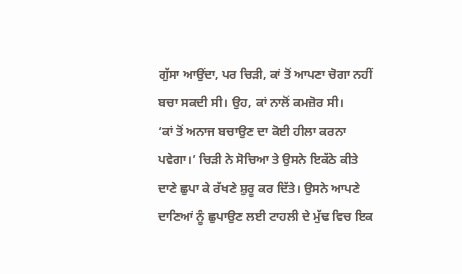ਗੁੱਸਾ ਆਉਂਦਾ, ਪਰ ਚਿੜੀ, ਕਾਂ ਤੋਂ ਆਪਣਾ ਚੋਗਾ ਨਹੀਂ ਬਚਾ ਸਕਦੀ ਸੀ। ਉਹ, ਕਾਂ ਨਾਲੋਂ ਕਮਜ਼ੋਰ ਸੀ।
‘ਕਾਂ ਤੋਂ ਅਨਾਜ ਬਚਾਉਣ ਦਾ ਕੋਈ ਹੀਲਾ ਕਰਨਾ ਪਵੇਗਾ।’ ਚਿੜੀ ਨੇ ਸੋਚਿਆ ਤੇ ਉਸਨੇ ਇਕੱਠੇ ਕੀਤੇ ਦਾਣੇ ਛੁਪਾ ਕੇ ਰੱਖਣੇ ਸ਼ੁਰੂ ਕਰ ਦਿੱਤੇ। ਉਸਨੇ ਆਪਣੇ ਦਾਣਿਆਂ ਨੂੰ ਛੁਪਾਉਣ ਲਈ ਟਾਹਲੀ ਦੇ ਮੁੱਢ ਵਿਚ ਇਕ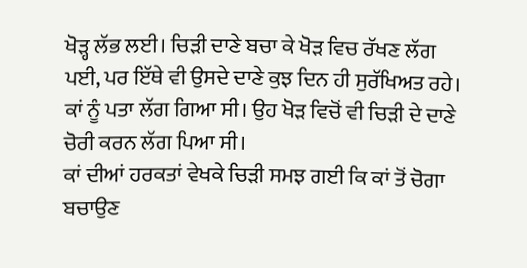ਖੋੜ੍ਹ ਲੱਭ ਲਈ। ਚਿੜੀ ਦਾਣੇ ਬਚਾ ਕੇ ਖੋੜ ਵਿਚ ਰੱਖਣ ਲੱਗ ਪਈ, ਪਰ ਇੱਥੇ ਵੀ ਉਸਦੇ ਦਾਣੇ ਕੁਝ ਦਿਨ ਹੀ ਸੁਰੱਖਿਅਤ ਰਹੇ। ਕਾਂ ਨੂੰ ਪਤਾ ਲੱਗ ਗਿਆ ਸੀ। ਉਹ ਖੋੜ ਵਿਚੋਂ ਵੀ ਚਿੜੀ ਦੇ ਦਾਣੇ ਚੋਰੀ ਕਰਨ ਲੱਗ ਪਿਆ ਸੀ।
ਕਾਂ ਦੀਆਂ ਹਰਕਤਾਂ ਵੇਖਕੇ ਚਿੜੀ ਸਮਝ ਗਈ ਕਿ ਕਾਂ ਤੋਂ ਚੋਗਾ ਬਚਾਉਣ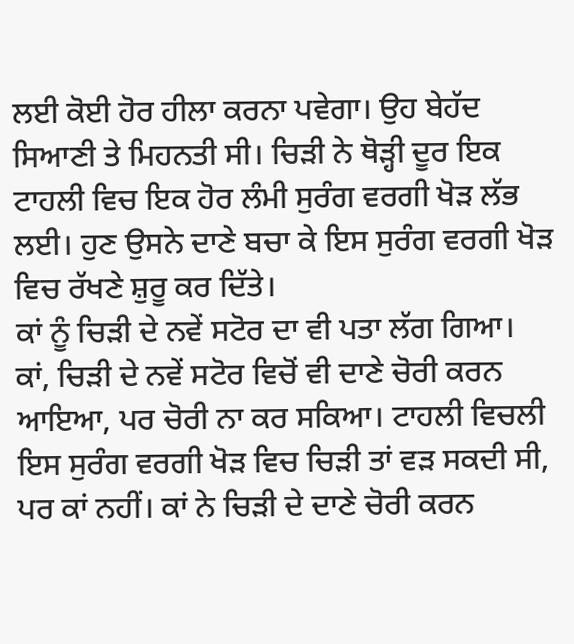ਲਈ ਕੋਈ ਹੋਰ ਹੀਲਾ ਕਰਨਾ ਪਵੇਗਾ। ਉਹ ਬੇਹੱਦ ਸਿਆਣੀ ਤੇ ਮਿਹਨਤੀ ਸੀ। ਚਿੜੀ ਨੇ ਥੋੜ੍ਹੀ ਦੂਰ ਇਕ ਟਾਹਲੀ ਵਿਚ ਇਕ ਹੋਰ ਲੰਮੀ ਸੁਰੰਗ ਵਰਗੀ ਖੋੜ ਲੱਭ ਲਈ। ਹੁਣ ਉਸਨੇ ਦਾਣੇ ਬਚਾ ਕੇ ਇਸ ਸੁਰੰਗ ਵਰਗੀ ਖੋੜ ਵਿਚ ਰੱਖਣੇ ਸ਼ੁਰੂ ਕਰ ਦਿੱਤੇ।
ਕਾਂ ਨੂੰ ਚਿੜੀ ਦੇ ਨਵੇਂ ਸਟੋਰ ਦਾ ਵੀ ਪਤਾ ਲੱਗ ਗਿਆ। ਕਾਂ, ਚਿੜੀ ਦੇ ਨਵੇਂ ਸਟੋਰ ਵਿਚੋਂ ਵੀ ਦਾਣੇ ਚੋਰੀ ਕਰਨ ਆਇਆ, ਪਰ ਚੋਰੀ ਨਾ ਕਰ ਸਕਿਆ। ਟਾਹਲੀ ਵਿਚਲੀ ਇਸ ਸੁਰੰਗ ਵਰਗੀ ਖੋੜ ਵਿਚ ਚਿੜੀ ਤਾਂ ਵੜ ਸਕਦੀ ਸੀ, ਪਰ ਕਾਂ ਨਹੀਂ। ਕਾਂ ਨੇ ਚਿੜੀ ਦੇ ਦਾਣੇ ਚੋਰੀ ਕਰਨ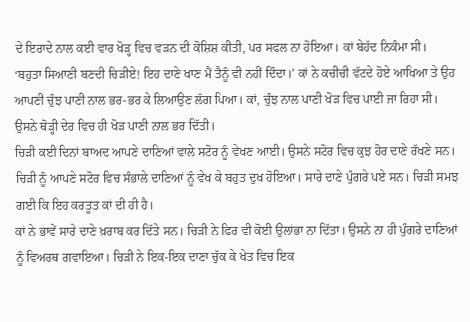ਦੇ ਇਰਾਦੇ ਨਾਲ ਕਈ ਵਾਰ ਖੋੜ੍ਹ ਵਿਚ ਵੜਨ ਦੀ ਕੋਸ਼ਿਸ਼ ਕੀਤੀ, ਪਰ ਸਫਲ ਨਾ ਹੋਇਆ। ਕਾਂ ਬੇਹੱਦ ਨਿਕੰਮਾ ਸੀ।
‘ਬਹੁਤਾ ਸਿਆਣੀ ਬਣਦੀ ਚਿੜੀਏ! ਇਹ ਦਾਣੇ ਖਾਣ ਮੈਂ ਤੈਨੂੰ ਵੀ ਨਹੀਂ ਦਿੰਦਾ।’ ਕਾਂ ਨੇ ਕਚੀਚੀ ਵੱਟਦੇ ਹੋਏ ਆਖਿਆ ਤੇ ਉਹ ਆਪਣੀ ਚੁੰਝ ਪਾਣੀ ਨਾਲ ਭਰ-ਭਰ ਕੇ ਲਿਆਉਣ ਲੱਗ ਪਿਆ। ਕਾਂ, ਚੁੰਝ ਨਾਲ ਪਾਣੀ ਖੋੜ ਵਿਚ ਪਾਈ ਜਾ ਰਿਹਾ ਸੀ। ਉਸਨੇ ਥੋੜ੍ਹੀ ਦੇਰ ਵਿਚ ਹੀ ਖੋੜ ਪਾਣੀ ਨਾਲ ਭਰ ਦਿੱਤੀ।
ਚਿੜੀ ਕਈ ਦਿਨਾਂ ਬਾਅਦ ਆਪਣੇ ਦਾਣਿਆਂ ਵਾਲੇ ਸਟੋਰ ਨੂੰ ਵੇਖਣ ਆਈ। ਉਸਨੇ ਸਟੋਰ ਵਿਚ ਕੁਝ ਹੋਰ ਦਾਣੇ ਰੱਖਣੇ ਸਨ। ਚਿੜੀ ਨੂੰ ਆਪਣੇ ਸਟੋਰ ਵਿਚ ਸੰਭਾਲੇ ਦਾਣਿਆਂ ਨੂੰ ਵੇਖ ਕੇ ਬਹੁਤ ਦੁਖ ਹੋਇਆ। ਸਾਰੇ ਦਾਣੇ ਪੁੰਗਰੇ ਪਏ ਸਨ। ਚਿੜੀ ਸਮਝ ਗਈ ਕਿ ਇਹ ਕਰਤੂਤ ਕਾਂ ਦੀ ਹੀ ਹੈ।
ਕਾਂ ਨੇ ਭਾਵੇਂ ਸਾਰੇ ਦਾਣੇ ਖ਼ਰਾਬ ਕਰ ਦਿੱਤੇ ਸਨ। ਚਿੜੀ ਨੇ ਫਿਰ ਵੀ ਕੋਈ ਉਲਾਂਭਾ ਨਾ ਦਿੱਤਾ। ਉਸਨੇ ਨਾ ਹੀ ਪੁੰਗਰੇ ਦਾਣਿਆਂ ਨੂੰ ਵਿਅਰਥ ਗਵਾਇਆ। ਚਿੜੀ ਨੇ ਇਕ-ਇਕ ਦਾਣਾ ਚੁੱਕ ਕੇ ਖੇਤ ਵਿਚ ਇਕ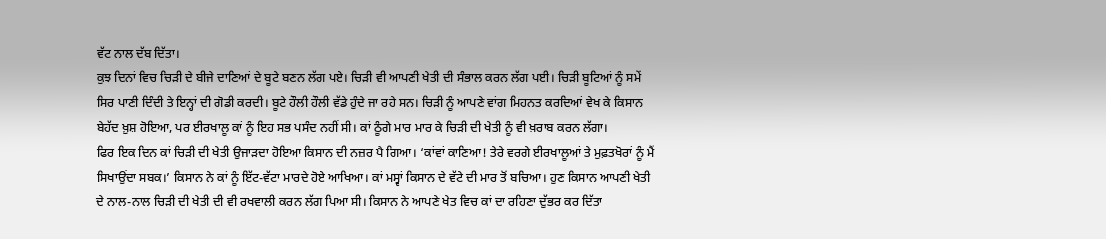ਵੱਟ ਨਾਲ ਦੱਬ ਦਿੱਤਾ।
ਕੁਝ ਦਿਨਾਂ ਵਿਚ ਚਿੜੀ ਦੇ ਬੀਜੇ ਦਾਣਿਆਂ ਦੇ ਬੂਟੇ ਬਣਨ ਲੱਗ ਪਏ। ਚਿੜੀ ਵੀ ਆਪਣੀ ਖੇਤੀ ਦੀ ਸੰਭਾਲ ਕਰਨ ਲੱਗ ਪਈ। ਚਿੜੀ ਬੂਟਿਆਂ ਨੂੰ ਸਮੇਂ ਸਿਰ ਪਾਣੀ ਦਿੰਦੀ ਤੇ ਇਨ੍ਹਾਂ ਦੀ ਗੋਡੀ ਕਰਦੀ। ਬੂਟੇ ਹੌਲੀ ਹੌਲੀ ਵੱਡੇ ਹੁੰਦੇ ਜਾ ਰਹੇ ਸਨ। ਚਿੜੀ ਨੂੰ ਆਪਣੇ ਵਾਂਗ ਮਿਹਨਤ ਕਰਦਿਆਂ ਵੇਖ ਕੇ ਕਿਸਾਨ ਬੇਹੱਦ ਖ਼ੁਸ਼ ਹੋਇਆ, ਪਰ ਈਰਖਾਲੂ ਕਾਂ ਨੂੰ ਇਹ ਸਭ ਪਸੰਦ ਨਹੀਂ ਸੀ। ਕਾਂ ਠੂੰਗੇ ਮਾਰ ਮਾਰ ਕੇ ਚਿੜੀ ਦੀ ਖੇਤੀ ਨੂੰ ਵੀ ਖ਼ਰਾਬ ਕਰਨ ਲੱਗਾ।
ਫਿਰ ਇਕ ਦਿਨ ਕਾਂ ਚਿੜੀ ਦੀ ਖੇਤੀ ਉਜਾੜਦਾ ਹੋਇਆ ਕਿਸਾਨ ਦੀ ਨਜ਼ਰ ਪੈ ਗਿਆ। ‘ਕਾਂਵਾਂ ਕਾਣਿਆ! ਤੇਰੇ ਵਰਗੇ ਈਰਖਾਲੂਆਂ ਤੇ ਮੁਫ਼ਤਖੋਰਾਂ ਨੂੰ ਮੈਂ ਸਿਖਾਉਂਦਾ ਸਬਕ।’ ਕਿਸਾਨ ਨੇ ਕਾਂ ਨੂੰ ਇੱਟ-ਵੱਟਾ ਮਾਰਦੇ ਹੋਏ ਆਖਿਆ। ਕਾਂ ਮਸ੍ਵਾਂ ਕਿਸਾਨ ਦੇ ਵੱਟੇ ਦੀ ਮਾਰ ਤੋਂ ਬਚਿਆ। ਹੁਣ ਕਿਸਾਨ ਆਪਣੀ ਖੇਤੀ ਦੇ ਨਾਲ-ਨਾਲ ਚਿੜੀ ਦੀ ਖੇਤੀ ਦੀ ਵੀ ਰਖਵਾਲੀ ਕਰਨ ਲੱਗ ਪਿਆ ਸੀ। ਕਿਸਾਨ ਨੇ ਆਪਣੇ ਖੇਤ ਵਿਚ ਕਾਂ ਦਾ ਰਹਿਣਾ ਦੁੱਭਰ ਕਰ ਦਿੱਤਾ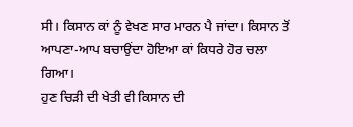ਸੀ। ਕਿਸਾਨ ਕਾਂ ਨੂੰ ਵੇਖਣ ਸਾਰ ਮਾਰਨ ਪੈ ਜਾਂਦਾ। ਕਿਸਾਨ ਤੋਂ ਆਪਣਾ-ਆਪ ਬਚਾਉਂਦਾ ਹੋਇਆ ਕਾਂ ਕਿਧਰੇ ਹੋਰ ਚਲਾ ਗਿਆ।
ਹੁਣ ਚਿੜੀ ਦੀ ਖੇਤੀ ਵੀ ਕਿਸਾਨ ਦੀ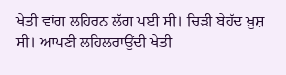ਖੇਤੀ ਵਾਂਗ ਲਹਿਰਨ ਲੱਗ ਪਈ ਸੀ। ਚਿੜੀ ਬੇਹੱਦ ਖ਼ੁਸ਼ ਸੀ। ਆਪਣੀ ਲਹਿਲਰਾਉਂਦੀ ਖੇਤੀ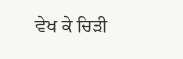ਵੇਖ ਕੇ ਚਿੜੀ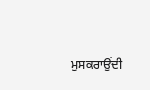ਮੁਸਕਰਾਉਂਦੀ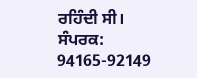ਰਹਿੰਦੀ ਸੀ।
ਸੰਪਰਕ: 94165-92149